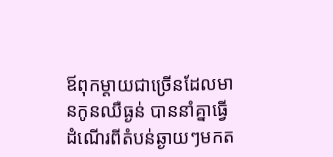ឪពុកម្តាយជាច្រើនដែលមានកូនឈឺធ្ងន់ បាននាំគ្នាធ្វើដំណើរពីតំបន់ឆ្ងាយៗមកត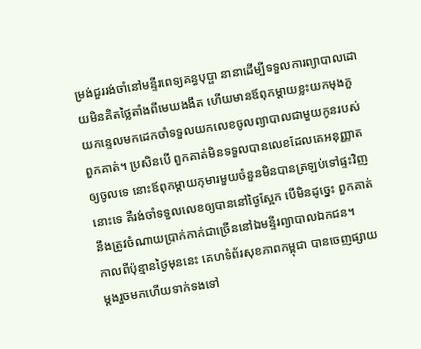ម្រង់ជួររង់ចាំនៅមន្ទីរពេទ្យគន្ធបុប្ផា នានាដើម្បីទទួលការព្យាបាលដោយមិនគិតថ្លៃតាំងពីមេឃងងឹត ហើយមានឪពុកម្តាយខ្លះយកមុងភួយកន្ទេលមកដេកចាំទទួលយកលេខចូលព្យាបាលជាមួយកូនរបស់ពួកគាត់។ ប្រសិនបើ ពួកគាត់មិនទទួលបានលេខដែលគេអនុញ្ញាតឲ្យចូលទេ នោះឪពុកម្តាយកុមារមួយចំនួនមិនបានត្រឡប់ទៅផ្ទះវិញនោះទេ គឺរង់ចាំទទួលលេខឲ្យបាននៅថ្ងៃស្អែក បើមិនដូច្នេះ ពួកគាត់នឹងត្រូវចំណាយប្រាក់កាក់ជាច្រើននៅឯមន្ទីរព្យាបាលឯកជន។
កាលពីប៉ុន្មានថ្ងៃមុននេះ គេហទំព័រសុខភាពកម្ពុជា បានចេញផ្សាយម្តងរួចមកហើយទាក់ទងទៅ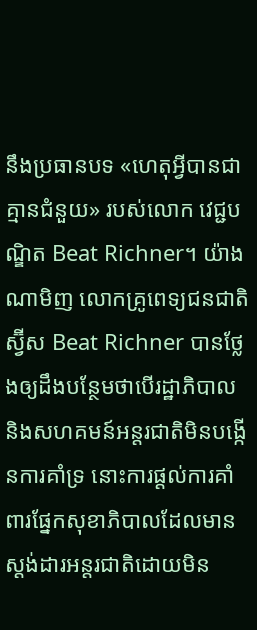នឹងប្រធានបទ «ហេតុអ្វីបានជាគ្មានជំនួយ» របស់លោក វេជ្ជបណ្ឌិត Beat Richner។ យ៉ាងណាមិញ លោកគ្រូពេទ្យជនជាតិស្វ៊ីស Beat Richner បានថ្លែងឲ្យដឹងបន្ថែមថាបើរដ្ឋាភិបាល និងសហគមន៍អន្តរជាតិមិនបង្កើនការគាំទ្រ នោះការផ្តល់ការគាំពារផ្នែកសុខាភិបាលដែលមានស្តង់ដារអន្តរជាតិដោយមិន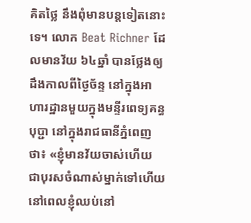គិតថ្លៃ នឹងពុំមានបន្តទៀតនោះទេ។ លោក Beat Richner ដែលមានវ័យ ៦៤ឆ្នាំ បានថ្លែងឲ្យដឹងកាលពីថ្ងៃច័ន្ទ នៅក្នុងអាហារដ្ឋានមួយក្នុងមន្ទីរពេទ្យគន្ធបុប្ជា នៅក្នុងរាជធានីភ្នំពេញថា៖ «ខ្ញុំមានវ័យចាស់ហើយ ជាបុរសចំណាស់ម្នាក់ទៅហើយ នៅពេលខ្ញុំឈប់នៅ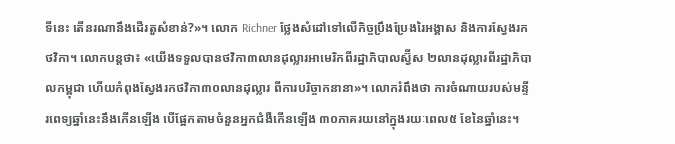ទីនេះ តើនរណានឹងដើរតួសំខាន់?»។ លោក Richner ថ្លែងសំដៅទៅលើកិច្ចប្រឹងប្រែងរៃអង្គាស និងការស្វែងរកថវិកា។ លោកបន្តថា៖ «យើងទទួលបានថវិកា៣លានដុល្លារអាមេរិកពីរដ្ឋាភិបាលស្វ៊ីស ២លានដុល្លារពីរដ្ឋាភិបាលកម្ពុជា ហើយកំពុងស្វែងរកថវិកា៣០លានដុល្លារ ពីការបរិច្ចាកនានា»។ លោករំពឹងថា ការចំណាយរបស់មន្ទីរពេទ្យឆ្នាំនេះនឹងកើនឡើង បើផ្អែកតាមចំនួនអ្នកជំងឺកើនឡើង ៣០ភាគរយនៅក្នុងរយៈពេល៥ ខែនៃឆ្នាំនេះ។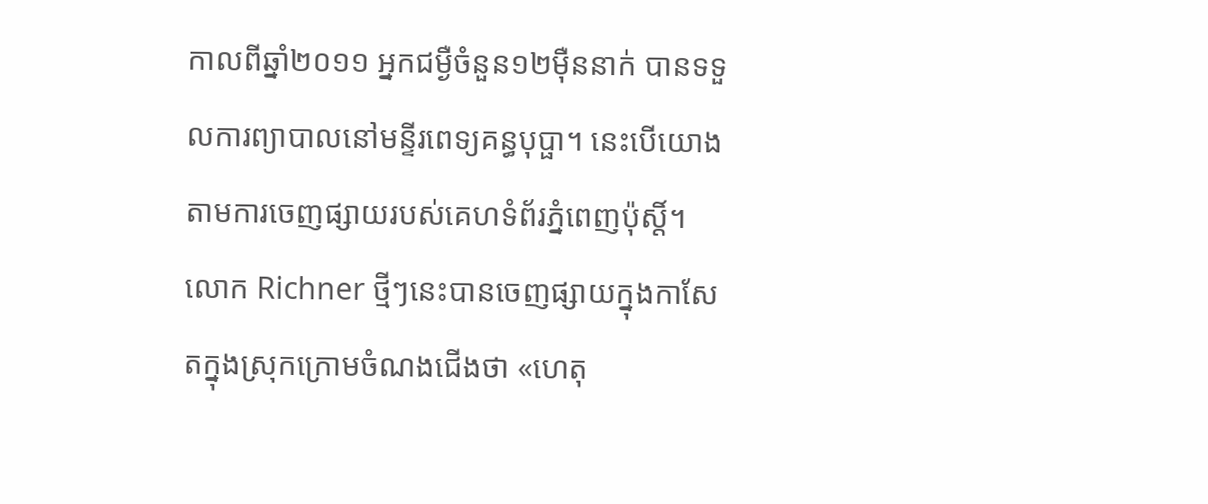កាលពីឆ្នាំ២០១១ អ្នកជម្ងឺចំនួន១២ម៉ឺននាក់ បានទទួលការព្យាបាលនៅមន្ទីរពេទ្យគន្ធបុប្ផា។ នេះបើយោងតាមការចេញផ្សាយរបស់គេហទំព័រភ្នំពេញប៉ុស្តិ៍។
លោក Richner ថ្មីៗនេះបានចេញផ្សាយក្នុងកាសែតក្នុងស្រុកក្រោមចំណងជើងថា «ហេតុ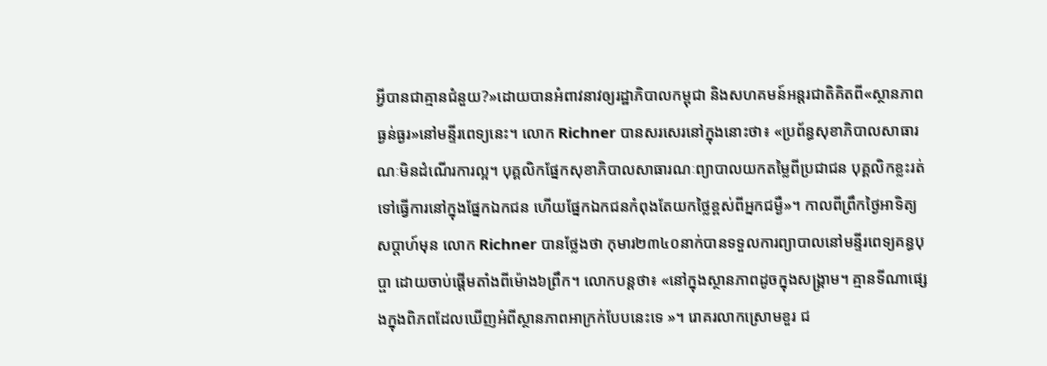អ្វីបានជាគ្មានជំនួយ?»ដោយបានអំពាវនាវឲ្យរដ្ឋាភិបាលកម្ពុជា និងសហគមន៍អន្តរជាតិគិតពី«ស្ថានភាពធ្ងន់ធ្ងរ»នៅមន្ទីរពេទ្យនេះ។ លោក Richner បានសរសេរនៅក្នុងនោះថា៖ «ប្រព័ន្ធសុខាភិបាលសាធារណៈមិនដំណើរការល្អ។ បុគ្គលិកផ្នែកសុខាភិបាលសាធារណៈព្យាបាលយកតម្លៃពីប្រជាជន បុគ្គលិកខ្លះរត់ទៅធ្វើការនៅក្នុងផ្នែកឯកជន ហើយផ្នែកឯកជនកំពុងតែយកថ្លៃខ្ពស់ពីអ្នកជម្ងឺ»។ កាលពីព្រឹកថ្ងៃអាទិត្យសប្តាហ៍មុន លោក Richner បានថ្លែងថា កុមារ២៣៤០នាក់បានទទួលការព្យាបាលនៅមន្ទីរពេទ្យគន្ធបុប្ផា ដោយចាប់ផ្តើមតាំងពីម៉ោង៦ព្រឹក។ លោកបន្តថា៖ «នៅក្នុងស្ថានភាពដូចក្នុងសង្គ្រាម។ គ្មានទីណាផ្សេងក្នុងពិភពដែលឃើញអំពីស្ថានភាពអាក្រក់បែបនេះទេ »។ រោគរលាកស្រោមខួរ ជ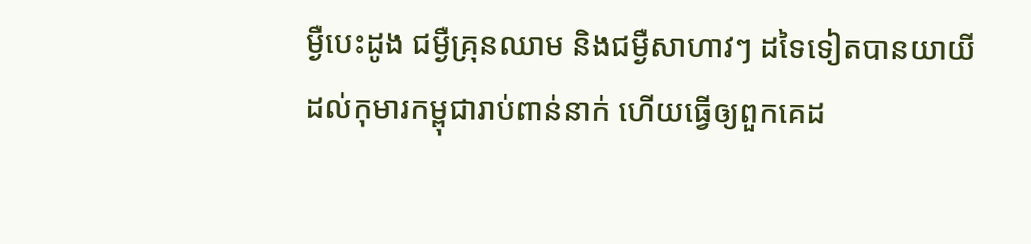ម្ងឺបេះដូង ជម្ងឺគ្រុនឈាម និងជម្ងឺសាហាវៗ ដទៃទៀតបានយាយីដល់កុមារកម្ពុជារាប់ពាន់នាក់ ហើយធ្វើឲ្យពួកគេដ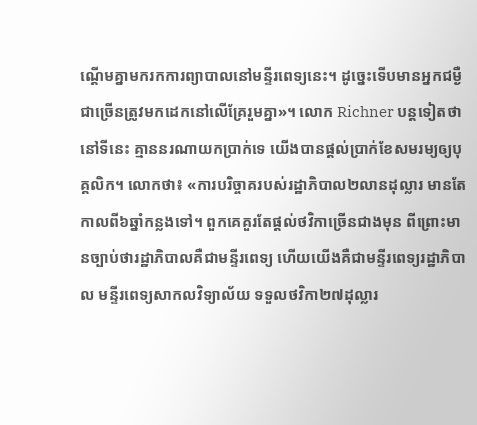ណ្តើមគ្នាមករកការព្យាបាលនៅមន្ទីរពេទ្យនេះ។ ដូច្នេះទើបមានអ្នកជម្ងឺជាច្រើនត្រូវមកដេកនៅលើគ្រែរួមគ្នា»។ លោក Richner បន្តទៀតថា នៅទីនេះ គ្មាននរណាយកប្រាក់ទេ យើងបានផ្តល់ប្រាក់ខែសមរម្យឲ្យបុគ្គលិក។ លោកថា៖ «ការបរិច្ចាគរបស់រដ្ឋាភិបាល២លានដុល្លារ មានតែកាលពី៦ឆ្នាំកន្លងទៅ។ ពួកគេគួរតែផ្តល់ថវិកាច្រើនជាងមុន ពីព្រោះមានច្បាប់ថារដ្ឋាភិបាលគឺជាមន្ទីរពេទ្យ ហើយយើងគឺជាមន្ទីរពេទ្យរដ្ឋាភិបាល មន្ទីរពេទ្យសាកលវិទ្យាល័យ ទទួលថវិកា២៧ដុល្លារ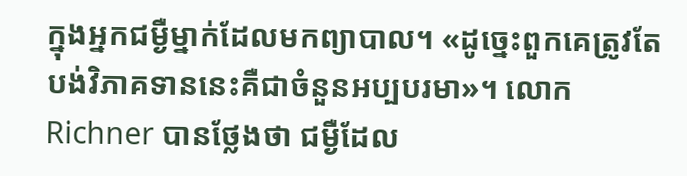ក្នុងអ្នកជម្ងឺម្នាក់ដែលមកព្យាបាល។ «ដូច្នេះពួកគេត្រូវតែបង់វិភាគទាននេះគឺជាចំនួនអប្បបរមា»។ លោក Richner បានថ្លែងថា ជម្ងឺដែល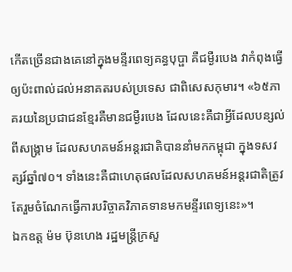កើតច្រើនជាងគេនៅក្នុងមន្ទីរពេទ្យគន្ធបុប្ផា គឺជម្ងឺរបេង វាកំពុងធ្វើឲ្យប៉ះពាល់ដល់អនាគតរបស់ប្រទេស ជាពិសេសកុមារ។ «៦៥ភាគរយនៃប្រជាជនខ្មែរគឺមានជម្ងឺរបេង ដែលនេះគឺជាអ្វីដែលបន្សល់ពីសង្គ្រាម ដែលសហគមន៍អន្តរជាតិបាននាំមកកម្ពុជា ក្នុងទសវត្សរ៍ឆ្នាំ៧០។ ទាំងនេះគឺជាហេតុផលដែលសហគមន៍អន្តរជាតិត្រូវតែរួមចំណែកធ្វើការបរិច្ចាគវិភាគទានមកមន្ទីរពេទ្យនេះ»។
ឯកឧត្ដ ម៉ម ប៊ុនហេង រដ្ឋមន្រ្តីក្រសួ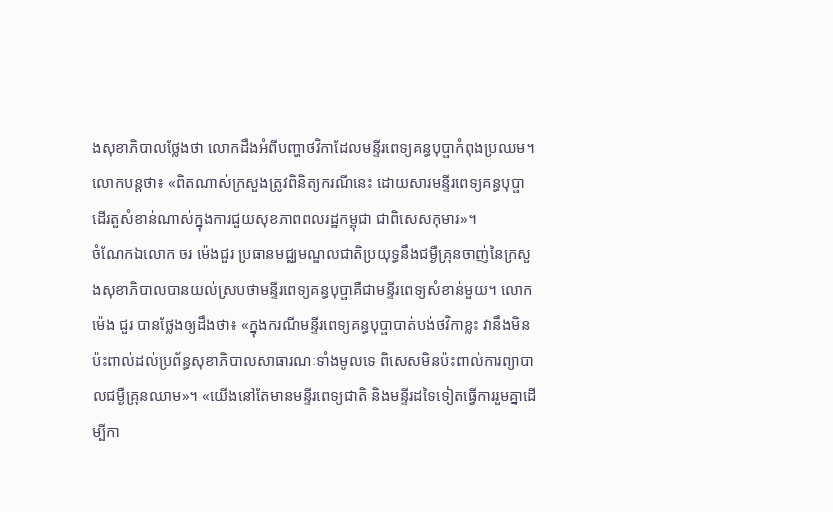ងសុខាភិបាលថ្លែងថា លោកដឹងអំពីបញ្ហាថវិកាដែលមន្ទីរពេទ្យគន្ធបុប្ផាកំពុងប្រឈម។ លោកបន្តថា៖ «ពិតណាស់ក្រសួងត្រូវពិនិត្យករណីនេះ ដោយសារមន្ទីរពេទ្យគន្ធបុប្ផាដើរតួសំខាន់ណាស់ក្នុងការជួយសុខភាពពលរដ្ឋកម្ពុជា ជាពិសេសកុមារ»។
ចំណែកឯលោក ចរ ម៉េងជួរ ប្រធានមជ្ឈមណ្ឌលជាតិប្រយុទ្ធនឹងជម្ងឺគ្រុនចាញ់នៃក្រសួងសុខាភិបាលបានយល់ស្របថាមន្ទីរពេទ្យគន្ធបុប្ផាគឺជាមន្ទីរពេទ្យសំខាន់មួយ។ លោក ម៉េង ជួរ បានថ្លែងឲ្យដឹងថា៖ «ក្នុងករណីមន្ទីរពេទ្យគន្ធបុប្ផាបាត់បង់ថវិកាខ្លះ វានឹងមិនប៉ះពាល់ដល់ប្រព័ន្ធសុខាភិបាលសាធារណៈទាំងមូលទេ ពិសេសមិនប៉ះពាល់ការព្យាបាលជម្ងឺគ្រុនឈាម»។ «យើងនៅតែមានមន្ទីរពេទ្យជាតិ និងមន្ទីរដទៃទៀតធ្វើការរួមគ្នាដើម្បីកា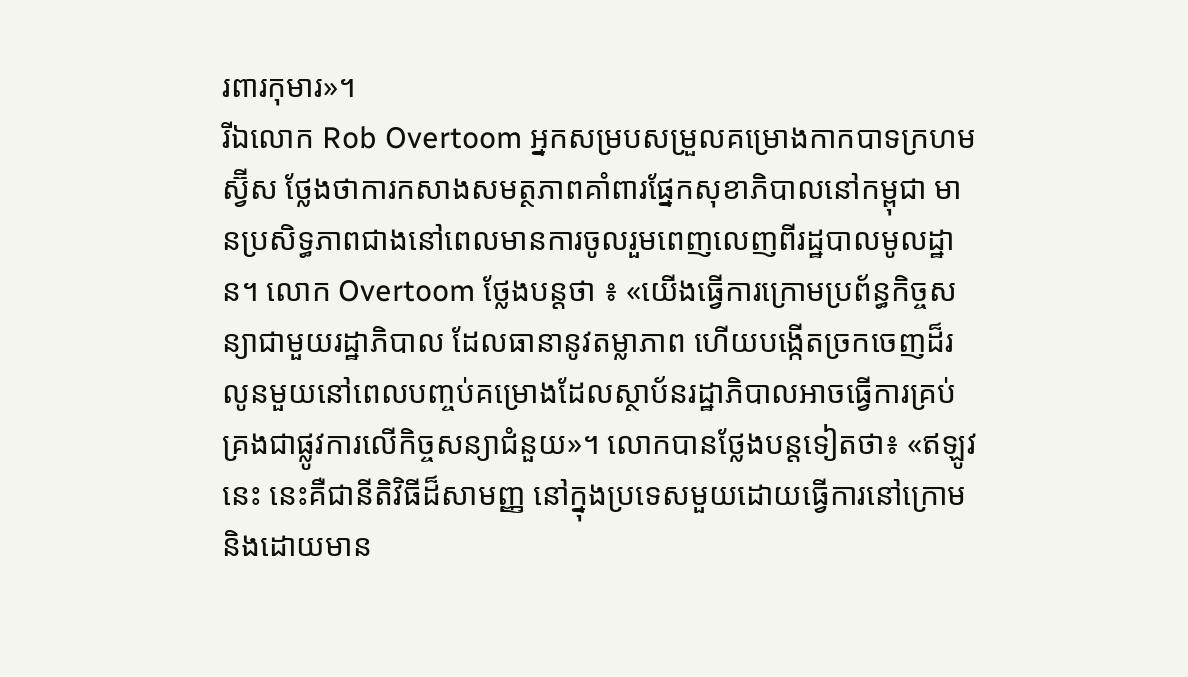រពារកុមារ»។
រីឯលោក Rob Overtoom អ្នកសម្របសម្រួលគម្រោងកាកបាទក្រហមស្វ៊ីស ថ្លែងថាការកសាងសមត្ថភាពគាំពារផ្នែកសុខាភិបាលនៅកម្ពុជា មានប្រសិទ្ធភាពជាងនៅពេលមានការចូលរួមពេញលេញពីរដ្ឋបាលមូលដ្ឋាន។ លោក Overtoom ថ្លែងបន្តថា ៖ «យើងធ្វើការក្រោមប្រព័ន្ធកិច្ចសន្យាជាមួយរដ្ឋាភិបាល ដែលធានានូវតម្លាភាព ហើយបង្កើតច្រកចេញដ៏រលូនមួយនៅពេលបញ្ចប់គម្រោងដែលស្ថាប័នរដ្ឋាភិបាលអាចធ្វើការគ្រប់គ្រងជាផ្លូវការលើកិច្ចសន្យាជំនួយ»។ លោកបានថ្លែងបន្តទៀតថា៖ «ឥឡូវនេះ នេះគឺជានីតិវិធីដ៏សាមញ្ញ នៅក្នុងប្រទេសមួយដោយធ្វើការនៅក្រោម និងដោយមាន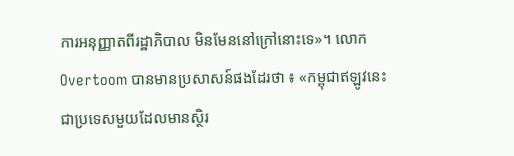ការអនុញ្ញាតពីរដ្ឋាភិបាល មិនមែននៅក្រៅនោះទេ»។ លោក Overtoom បានមានប្រសាសន៍ផងដែរថា ៖ «កម្ពុជាឥឡូវនេះជាប្រទេសមួយដែលមានស្ថិរ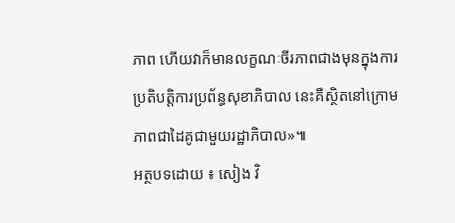ភាព ហើយវាក៏មានលក្ខណៈចីរភាពជាងមុនក្នុងការប្រតិបត្តិការប្រព័ន្ធសុខាភិបាល នេះគឺស្ថិតនៅក្រោមភាពជាដៃគូជាមួយរដ្ឋាភិបាល»៕
អត្ថបទដោយ ៖ សៀង វិ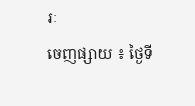រៈ
ចេញផ្សាយ ៖ ថ្ងៃទី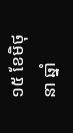១៥ ខែមិថុនា ឆ្នាំ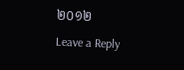២០១២
Leave a Reply